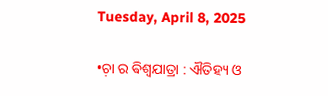Tuesday, April 8, 2025

•ଚ଼ା ର ଵିଶ୍ଵଯାତ୍ରା : ଐତିହ୍ୟ ଓ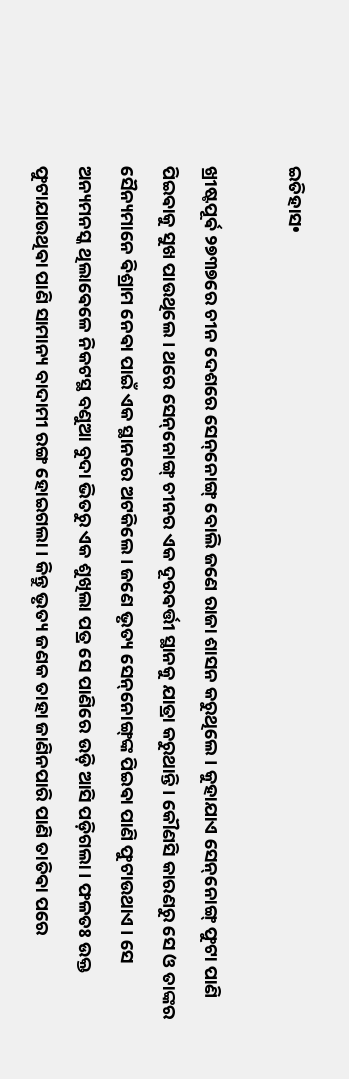ଇତିହାସ•

ଖ୍ରୀଷ୍ଟପୂର୍ଵ ୨୭୩୭ରେ ଚୀନ ଦେଶରେ ସେନ୍‌ନୋଙ୍ଗ୍ ବୋଲି ଜଣେ ରାଜା ଶାସନ କରୁଥିଲେ । କୁହାଯାଏ ସେନ୍‌ନୋଙ୍ଗ୍ ଫୁଟା ପାଣି ପିଇଵାକୁ ସୁଖ ପାଉଥିଲେ । ଥରେ ସେନ୍‌ନୋଙ୍ଗ୍ ଚୀନର ଏକ ଦୂରଵର୍ତ୍ତୀ ସ୍ଥାନକୁ ଯାତ୍ରା କରୁଥାନ୍ତି । କୌଣସି କାରଣରୁ ସେ ଓ ତାଙ୍କର ସୈନ୍ୟମାନେ ଵିଶ୍ରାମ ନେଵା ପାଇଁ ଏକ ସ୍ଥାନରେ ଅଟକିଲେ । ଜଣେ ଭୃତ୍ୟ ସେନ୍‌ନୋଙ୍ଗ୍‌ଙ୍କ ପିଇଵା ପାଣି ଫୁଟାଉଥାଏ । ସେ ଅନ୍ୟମନସ୍କ ଥିଲାଵେଳେ ନିକଟସ୍ଥ ବଣୁଆ ବୁଦା ଭିତରୁ ଏକ ଶୁଖିଲା ପତ୍ର ସେ ପାଣିରେ ଉଡ଼ି ଆସି ପଡ଼ିଗଲା । ଫଳତଃ ଉକ୍ତ ଫୁଟାଯାଉଥିଵା ପାଣି ସାମାନ୍ୟ ବାଦାମୀ ରଙ୍ଗ ହୋଇଗଲା । କିନ୍ତୁ ଭୃତ୍ୟ ଜଣକ ତାହା ଜାଣିନପାରି ପାଣି ତାତିଵା ପରେ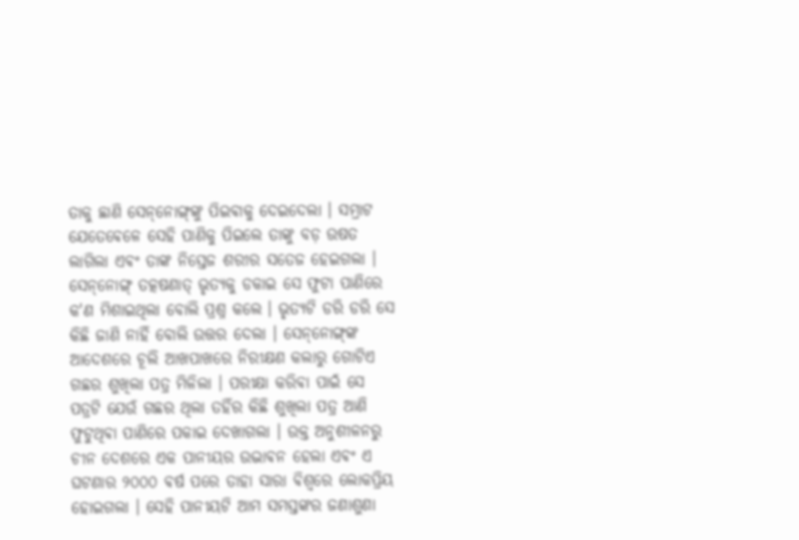ତାକୁ ଛାଣି ସେନ୍‌ନୋଙ୍ଗ୍‌ଙ୍କୁ ପିଇଵାକୁ ଦେଇଦେଲା । ସମ୍ରାଟ ଯେତେଵେଳେ ସେହି ପାଣିକୁ ପିଇଲେ ତାଙ୍କୁ ବଡ଼ ଉଷତ ଲାଗିଲା ଏଵଂ ତାଙ୍କ ନିସ୍ତେଜ ଶରୀର ସତେଜ ହେଇଗଲା । ସେନ୍‌ନୋଙ୍ଗ୍ ତତ୍କଷଣାତ୍ ଭୃତ୍ୟକୁ ଡକାଇ ସେ ଫୁଟା ପାଣିରେ କ'ଣ ମିଶାଇଥିଲା ବୋଲି ପ୍ରଶ୍ନ କଲେ । ଭୃତ୍ୟଟି ଡରି ଡରି ସେ କିଛି ଜାଣି ନାହିଁ ବୋଲି ଉତ୍ତର ଦେଲା । ସେନ୍‌ନୋଙ୍ଗ୍‌ଙ୍କ ଆଦେଶରେ ଚୂଲି ଆଖପାଖରେ ନିରୀକ୍ଷଣ କଲାରୁ ଗୋଟିଏ ଗଛର ଶୁଖିଲା ପତ୍ର ମିଳିଲା । ପରୀକ୍ଷା କରିଵା ପାଇଁ ସେ ପତ୍ରଟି ଯେଉଁ ଗଛର ଥିଲା ତହିଁର କିଛି ଶୁଖିଲା ପତ୍ର ଆଣି ଫୁଟୁଥିଵା ପାଣିରେ ପକାଇ ଦେଖାଗଲା । ଉକ୍ତ ଅନୁଶୀଳନରୁ ଚୀନ ଦେଶରେ ଏକ ପାନୀୟର ଉଦ୍ଭାଵନ ହେଲା ଏଵଂ ଏ ଘଟଣାର ୨୦୦୦ ଵର୍ଷ ପରେ ତାହା ସାରା ଵିଶ୍ଵରେ ଲୋକପ୍ରିୟ ହୋଇଗଲା । ସେହି ପାନୀୟଟି ଆମ ସମସ୍ତଙ୍କର ଜଣାଶୁଣା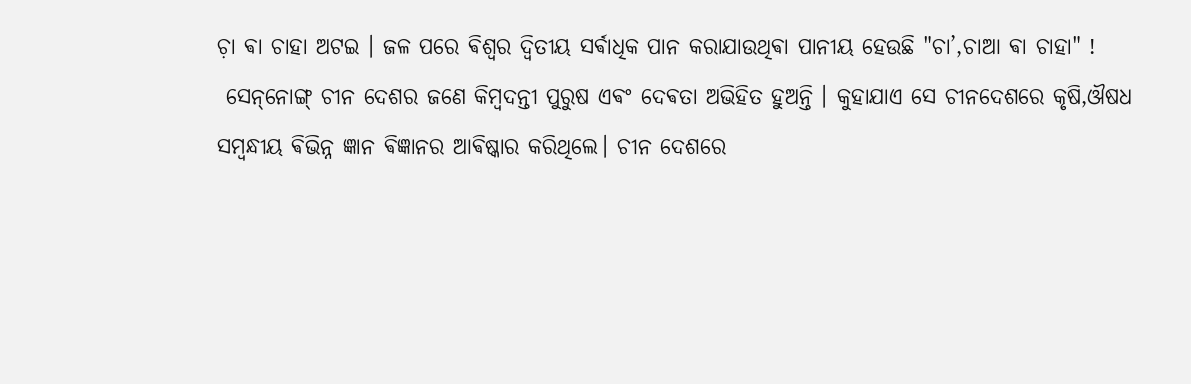ଚ଼ା ଵା ଚାହା ଅଟଇ । ଜଳ ପରେ ଵିଶ୍ୱର ଦ୍ୱିତୀୟ ସର୍ଵାଧିକ ପାନ କରାଯାଉଥିଵା ପାନୀୟ ହେଉଛି "ଚା’,ଚାଆ ଵା ଚାହା" !
 ସେନ୍‌ନୋଙ୍ଗ୍ ଚୀନ ଦେଶର ଜଣେ କିମ୍ଵଦନ୍ତୀ ପୁରୁଷ ଏଵଂ ଦେଵତା ଅଭିହିତ ହୁଅନ୍ତି । କୁହାଯାଏ ସେ ଚୀନଦେଶରେ କୃଷି,ଔଷଧ ସମ୍ଵନ୍ଧୀୟ ଵିଭିନ୍ନ ଜ୍ଞାନ ଵିଜ୍ଞାନର ଆଵିଷ୍କାର କରିଥିଲେ। ଚୀନ ଦେଶରେ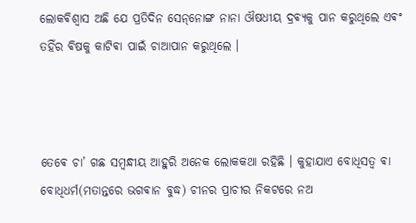ଲୋକଵିଶ୍ଵାସ ଅଛି ଯେ ପ୍ରତିଦିନ ସେନ୍‌ନୋଙ୍ଗ ନାନା ଔଷଧୀୟ ଦ୍ରଵ୍ୟକୁ ପାନ କରୁଥିଲେ ଏଵଂ ତହିଁର ଵିଷକୁ କାଟିଵା ପାଇଁ ଚାଆପାନ କରୁଥିଲେ ।



ତେଵେ ଚା’ ଗଛ ସମ୍ଵନ୍ଧୀୟ ଆହୁରି ଅନେକ ଲୋକକଥା ରହିଛି ।‌ କୁହାଯାଏ ବୋଧିସତ୍ୱ ଵା ବୋଧିଧର୍ମ(ମତାନ୍ତରେ ଭଗଵାନ ବୁଦ୍ଧ) ଚୀନର ପ୍ରାଚୀର ନିକଟରେ ନଅ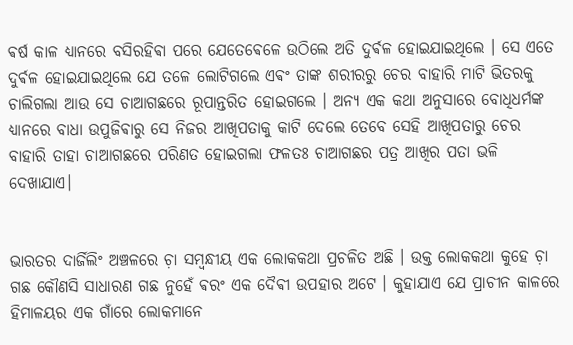ଵର୍ଷ କାଳ ଧ୍ୟାନରେ ବସିରହିଵା ପରେ ଯେତେଵେଳେ ଉଠିଲେ ଅତି ଦୁର୍ଵଳ ହୋଇଯାଇଥିଲେ । ସେ ଏତେ ଦୁର୍ଵଳ ହୋଇଯାଇଥିଲେ ଯେ ତଳେ ଲୋଟିଗଲେ ଏଵଂ ତାଙ୍କ ଶରୀରରୁ ଚେର ବାହାରି ମାଟି ଭିତରକୁ ଚାଲିଗଲା ଆଉ ସେ ଚାଆଗଛରେ ରୂପାନ୍ତରିତ ହୋଇଗଲେ । ଅନ୍ୟ ଏକ କଥା ଅନୁସାରେ ବୋଧିଧର୍ମଙ୍କ ଧ୍ୟାନରେ ବାଧା ଉପୁଜିଵାରୁ ସେ ନିଜର ଆଖିପତାକୁ କାଟି ଦେଲେ ତେବେ ସେହି ଆଖିପତାରୁ ଚେର ବାହାରି ତାହା ଚାଆଗଛରେ ପରିଣତ ହୋଇଗଲା ଫଳତଃ ଚାଆଗଛର ପତ୍ର ଆଖିର ପତା ଭଳି ଦେଖାଯାଏ।


ଭାରତର ଦାର୍ଜିଲିଂ ଅଞ୍ଚଳରେ ଚ଼ା ସମ୍ଵନ୍ଧୀୟ ଏକ ଲୋକକଥା ପ୍ରଚଳିତ ଅଛି । ଉକ୍ତ ଲୋକକଥା କୁହେ ଚ଼ା ଗଛ କୌଣସି ସାଧାରଣ ଗଛ ନୁହେଁ ଵରଂ ଏକ ଦୈଵୀ ଉପହାର ଅଟେ । କୁହାଯାଏ ଯେ ପ୍ରାଚୀନ କାଳରେ ହିମାଳୟର ଏକ ଗାଁରେ ଲୋକମାନେ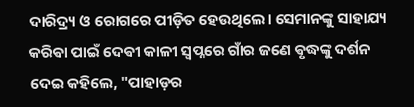ଦାରିଦ୍ର୍ୟ ଓ ରୋଗରେ ପୀଡ଼ିତ ହେଉଥିଲେ। ସେମାନଙ୍କୁ ସାହାଯ୍ୟ କରିଵା ପାଇଁ ଦେଵୀ କାଳୀ ସ୍ୱପ୍ନରେ ଗାଁର ଜଣେ ଵୃଦ୍ଧଙ୍କୁ ଦର୍ଶନ ଦେଇ କହିଲେ, "ପାହାଡ଼ର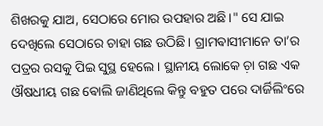ଶିଖରକୁ ଯାଅ, ସେଠାରେ ମୋର ଉପହାର ଅଛି।" ସେ ଯାଇ ଦେଖିଲେ ସେଠାରେ ଚାହା ଗଛ ଉଠିଛି। ଗ୍ରାମଵାସୀମାନେ ତା’ର ପତ୍ରର ରସକୁ ପିଇ ସୁସ୍ଥ ହେଲେ । ସ୍ଥାନୀୟ ଲୋକେ ଚ଼ା ଗଛ ଏକ ଔଷଧୀୟ ଗଛ ଵୋଲି ଜାଣିଥିଲେ କିନ୍ତୁ ବହୁତ ପରେ ଦାର୍ଜିଲିଂରେ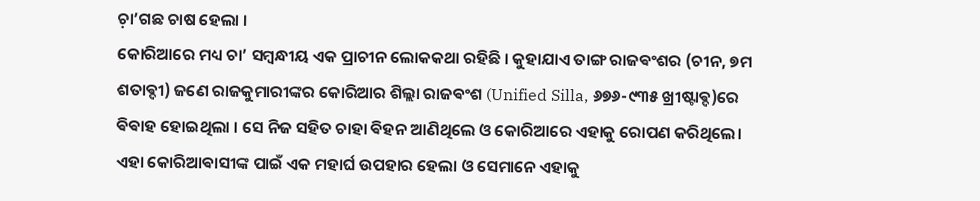ଚ଼ା’ଗଛ ଚାଷ ହେଲା ‌।
କୋରିଆରେ ମଧ୍ୟ ଚା’ ସମ୍ବନ୍ଧୀୟ ଏକ ପ୍ରାଚୀନ ଲୋକକଥା ରହିଛି । କୁହାଯାଏ ତାଙ୍ଗ ରାଜଵଂଶର (ଚୀନ, ୭ମ ଶତାଵ୍ଦୀ) ଜଣେ ରାଜକୁମାରୀଙ୍କର କୋରିଆର ଶିଲ୍ଲା ରାଜଵଂଶ (Unified Silla, ୬୭୬-୯୩୫ ଖ୍ରୀଷ୍ଟାଵ୍ଦ)ରେ ଵିଵାହ ହୋଇଥିଲା । ସେ ନିଜ ସହିତ ଚାହା ଵିହନ ଆଣିଥିଲେ ଓ କୋରିଆରେ ଏହାକୁ ରୋପଣ କରିଥିଲେ। ଏହା କୋରିଆଵାସୀଙ୍କ ପାଇଁ ଏକ ମହାର୍ଘ ଉପହାର ହେଲା ଓ ସେମାନେ ଏହାକୁ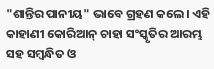"ଶାନ୍ତିର ପାନୀୟ" ଭାବେ ଗ୍ରହଣ କଲେ। ଏହି କାହାଣୀ କୋରିଆନ୍ ଚାହା ସଂସ୍କୃତିର ଆରମ୍ଭ ସହ ସମ୍ଵନ୍ଧିତ ଓ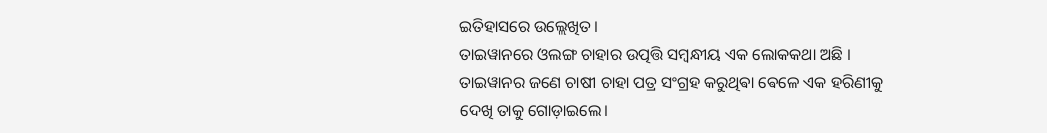ଇତିହାସରେ ଉଲ୍ଲେଖିତ।
ତାଇୱାନରେ ଓଲଙ୍ଗ ଚାହାର ଉତ୍ପତ୍ତି ସମ୍ଵନ୍ଧୀୟ ଏକ ଲୋକକଥା ଅଛି । ତାଇୱାନର ଜଣେ ଚାଷୀ ଚାହା ପତ୍ର ସଂଗ୍ରହ କରୁଥିଵା ଵେଳେ ଏକ ହରିଣୀକୁ ଦେଖି ତାକୁ ଗୋଡ଼ାଇଲେ।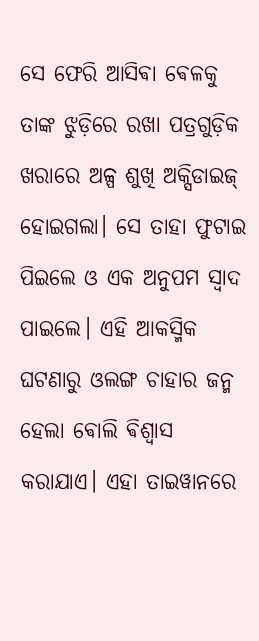ସେ ଫେରି ଆସିଵା ଵେଳକୁ ତାଙ୍କ ଝୁଡ଼ିରେ ରଖା ପତ୍ରଗୁଡ଼ିକ ଖରାରେ ଅଳ୍ପ ଶୁଖି ଅକ୍ସିଡାଇଜ୍ ହୋଇଗଲା। ସେ ତାହା ଫୁଟାଇ ପିଇଲେ ଓ ଏକ ଅନୁପମ ସ୍ୱାଦ ପାଇଲେ। ଏହି ଆକସ୍ମିକ ଘଟଣାରୁ ଓଲଙ୍ଗ ଚାହାର ଜନ୍ମ ହେଲା ଵୋଲି ଵିଶ୍ୱାସ କରାଯାଏ। ଏହା ତାଇୱାନରେ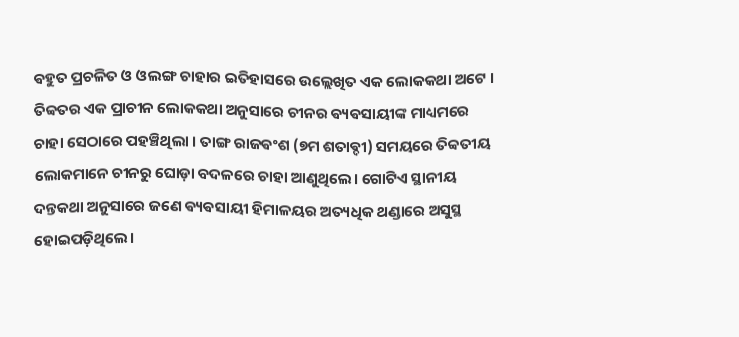ଵହୁତ ପ୍ରଚଳିତ ଓ ଓଲଙ୍ଗ ଚାହାର ଇତିହାସରେ ଉଲ୍ଲେଖିତ ଏକ ଲୋକକଥା ଅଟେ ।
ତିବ୍ବତର ଏକ ପ୍ରାଚୀନ ଲୋକକଥା ଅନୁସାରେ ଚୀନର ଵ୍ୟଵସାୟୀଙ୍କ ମାଧ୍ୟମରେ ଚାହା ସେଠାରେ ପହଞ୍ଚିଥିଲା । ତାଙ୍ଗ ରାଜଵଂଶ (୭ମ ଶତାଵ୍ଦୀ) ସମୟରେ ତିବ୍ବତୀୟ ଲୋକମାନେ ଚୀନରୁ ଘୋଡ଼ା ବଦଳରେ ଚାହା ଆଣୁଥିଲେ। ଗୋଟିଏ ସ୍ଥାନୀୟ ଦନ୍ତକଥା ଅନୁସାରେ ଜଣେ ଵ୍ୟଵସାୟୀ ହିମାଳୟର ଅତ୍ୟଧିକ ଥଣ୍ଡାରେ ଅସୁସ୍ଥ ହୋଇପଡ଼ିଥିଲେ।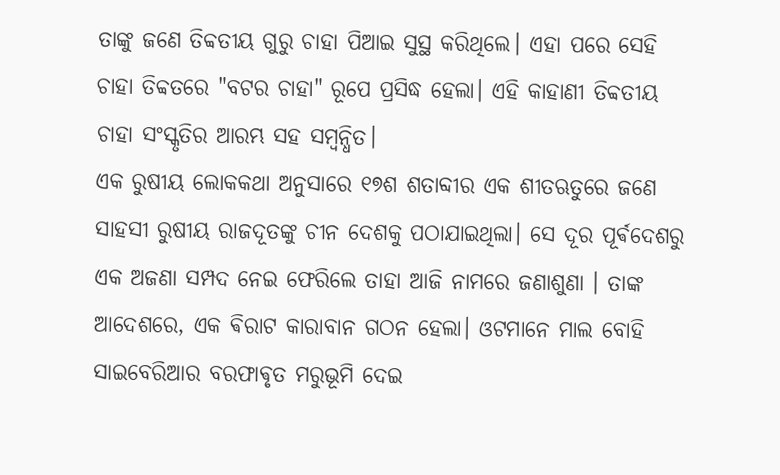ତାଙ୍କୁ ଜଣେ ତିବ୍ଵତୀୟ ଗୁରୁ ଚାହା ପିଆଇ ସୁସ୍ଥ କରିଥିଲେ। ଏହା ପରେ ସେହି ଚାହା ତିବ୍ବତରେ "ବଟର ଚାହା" ରୂପେ ପ୍ରସିଦ୍ଧ ହେଲା। ଏହି କାହାଣୀ ତିବ୍ବତୀୟ ଚାହା ସଂସ୍କୃତିର ଆରମ୍ଭ ସହ ସମ୍ଵନ୍ଧିତ।
ଏକ ରୁଷୀୟ ଲୋକକଥା ଅନୁସାରେ ୧୭ଶ ଶତାବ୍ଦୀର ଏକ ଶୀତଋତୁରେ ଜଣେ ସାହସୀ ରୁଷୀୟ ରାଜଦୂତଙ୍କୁ ଚୀନ ଦେଶକୁ ପଠାଯାଇଥିଲା। ସେ ଦୂର ପୂର୍ଵଦେଶରୁ ଏକ ଅଜଣା ସମ୍ପଦ ନେଇ ଫେରିଲେ ତାହା ଆଜି ନାମରେ ଜଣାଶୁଣା । ତାଙ୍କ ଆଦେଶରେ, ଏକ ଵିରାଟ କାରାବାନ ଗଠନ ହେଲା। ଓଟମାନେ ମାଲ ବୋହି ସାଇବେରିଆର ବରଫାଵୃତ ମରୁଭୂମି ଦେଇ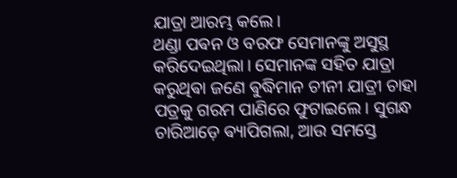ଯାତ୍ରା ଆରମ୍ଭ କଲେ।
ଥଣ୍ଡା ପଵନ ଓ ବରଫ ସେମାନଙ୍କୁ ଅସୁସ୍ଥ କରିଦେଇଥିଲା। ସେମାନଙ୍କ ସହିତ ଯାତ୍ରା କରୁଥିଵା ଜଣେ ଵୁଦ୍ଧିମାନ ଚୀନୀ ଯାତ୍ରୀ ଚାହା ପତ୍ରକୁ ଗରମ ପାଣିରେ ଫୁଟାଇଲେ। ସୁଗନ୍ଧ ଚାରିଆଡ଼େ ଵ୍ୟାପିଗଲା, ଆଉ ସମସ୍ତେ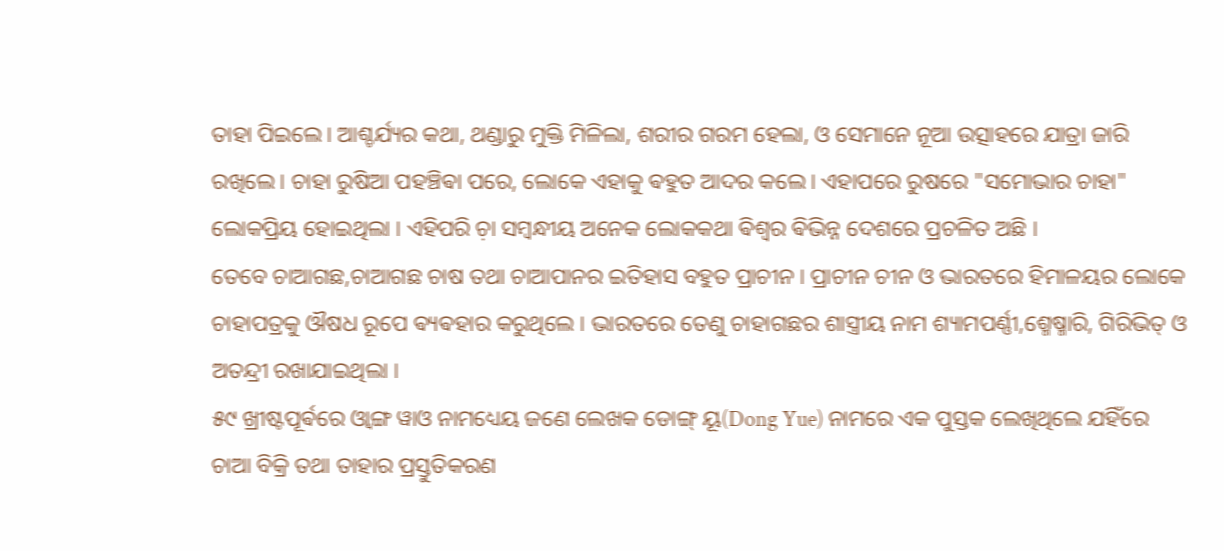ତାହା ପିଇଲେ। ଆଶ୍ଚର୍ଯ୍ୟର କଥା, ଥଣ୍ଡାରୁ ମୁକ୍ତି ମିଳିଲା, ଶରୀର ଗରମ ହେଲା, ଓ ସେମାନେ ନୂଆ ଉତ୍ସାହରେ ଯାତ୍ରା ଜାରି ରଖିଲେ। ଚାହା ରୁଷିଆ ପହଞ୍ଚିଵା ପରେ, ଲୋକେ ଏହାକୁ ଵହୁତ ଆଦର କଲେ। ଏହାପରେ ରୁଷରେ "ସମୋଭାର ଚାହା" ଲୋକପ୍ରିୟ ହୋଇଥିଲା । ଏହିପରି ଚ଼ା ସମ୍ଵନ୍ଧୀୟ ଅନେକ ଲୋକକଥା ଵିଶ୍ଵର ଵିଭିନ୍ନ ଦେଶରେ ପ୍ରଚଳିତ ଅଛି ।
ତେବେ ଚାଆଗଛ,ଚାଆଗଛ ଚାଷ ତଥା ଚାଆପାନର ଇତିହାସ ବହୁତ ପ୍ରାଚୀନ ‌। ପ୍ରାଚୀନ ଚୀନ ଓ ଭାରତରେ ହିମାଳୟର ଲୋକେ ଚାହାପତ୍ରକୁ ଔଷଧ ରୂପେ ଵ୍ୟଵହାର କରୁଥିଲେ । ଭାରତରେ ତେଣୁ ଚାହାଗଛର ଶାସ୍ତ୍ରୀୟ ନାମ ଶ୍ୟାମପର୍ଣ୍ଣୀ,ଶ୍ମେଷ୍ମାରି, ଗିରିଭିତ୍ ଓ ଅତନ୍ଦ୍ରୀ ରଖାଯାଇଥିଲା ‌।
୫୯ ଖ୍ରୀଷ୍ଟପୂର୍ଵରେ ଓ୍ଵାଙ୍ଗ ୱାଓ ନାମଧ୍ୟେୟ ଜଣେ ଲେଖକ ଡୋଙ୍ଗ୍ ୟୂ(Dong Yue) ନାମରେ ଏକ ପୁସ୍ତକ ଲେଖିଥିଲେ ଯହିଁରେ ଚାଆ ବିକ୍ରି ତଥା ତାହାର ପ୍ରସ୍ତୁତିକରଣ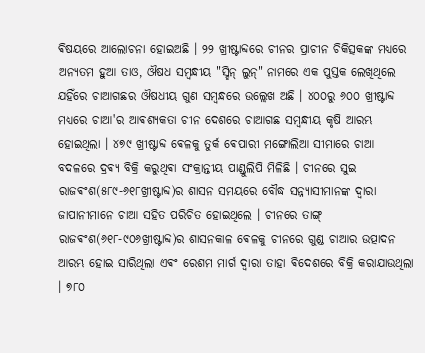ଵିଷୟରେ ଆଲୋଚନା ହୋଇଅଛି । ୨୨ ଖ୍ରୀଷ୍ଟାବ୍ଦରେ ଚୀନର ପ୍ରାଚୀନ ଚିକିତ୍ସକଙ୍କ ମଧ୍ୟରେ ଅନ୍ୟତମ ହୁଆ ତାଓ, ଔଷଧ ସମ୍ଵନ୍ଧୀୟ "ସ୍ହିନ୍ ଲୁନ୍" ନାମରେ ଏକ ପୁସ୍ତକ ଲେଖିଥିଲେ ଯହିଁରେ ଚାଆଗଛର ଔଷଧୀୟ ଗୁଣ ସମ୍ଵନ୍ଧରେ ଉଲ୍ଲେଖ ଅଛି ।‌ ୪୦୦ରୁ ୬୦୦ ଖ୍ରୀଷ୍ଟାବ୍ଦ ମଧ୍ୟରେ ଚାଆ'ର ଆଵଶ୍ୟକତା ଚୀନ ଦେଶରେ ଚାଆଗଛ ସମ୍ଵନ୍ଧୀୟ କୃଷି ଆରମ୍ଭ ହୋଇଥିଲା ।‌ ୪୭୯ ଖ୍ରୀଷ୍ଟାବ୍ଦ ଵେଳକୁ ତୁର୍କ ଵେପାରୀ ମଙ୍ଗୋଲିଆ ସୀମାରେ ଚାଆ ବଦଳରେ ଦ୍ରଵ୍ୟ ବିକ୍ରି କରୁଥିଵା ସଂକ୍ରାନ୍ତୀୟ ପାଣ୍ଡୁଲିପି ମିଳିଛି ।‌ ଚୀନରେ ସୁଇ ରାଜଵଂଶ(୫୮୯-୬୧୮ଖ୍ରୀଷ୍ଟାବ୍ଦ)ର ଶାସନ ସମୟରେ ବୌଦ୍ଧ ସନ୍ନ୍ୟାସୀମାନଙ୍କ ଦ୍ଵାରା ଜାପାନୀମାନେ ଚାଆ ସ‌ହିତ ପରିଚିତ ହୋଇଥିଲେ । ଚୀନରେ ତାଙ୍ଗ୍ ରାଜଵଂଶ(୬୧୮-୯୦୬ଖ୍ରୀଷ୍ଟାବ୍ଦ)ର ଶାସନକାଳ ଵେଳକୁ ଚୀନରେ ଗୁଣ୍ଡ ଚାଆର ଉତ୍ପାଦନ ଆରମ୍ଭ ହୋଇ ସାରିଥିଲା ଏଵଂ ରେଶମ ମାର୍ଗ ଦ୍ଵାରା ତାହା ଵିଦେଶରେ ବିକ୍ରି କରାଯାଉଥିଲା । ୭୮୦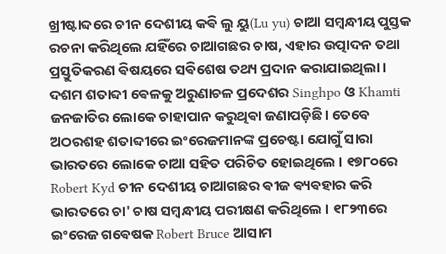ଖ୍ରୀଷ୍ଟାବ୍ଦରେ ଚୀନ ଦେଶୀୟ କଵି ଲୁ ୟୁ(Lu yu) ଚାଆ ସମ୍ଵନ୍ଧୀୟ ପୁସ୍ତକ ରଚନା କରିଥିଲେ ଯହିଁରେ ଚାଆଗଛର ଚାଷ, ଏହାର ଉତ୍ପାଦନ ତଥା ପ୍ରସ୍ତୁତିକରଣ ଵିଷୟରେ ସଵିଶେଷ ତଥ୍ୟ ପ୍ରଦାନ କରାଯାଇଥିଲା । ଦଶମ ଶତାବ୍ଦୀ ଵେଳକୁ ଅରୁଣାଚଳ ପ୍ରଦେଶର Singhpo ଓ Khamti ଜନଜାତିର ଲୋକେ ଚାହାପାନ କରୁଥିଵା ଜଣାପଡ଼ିଛି। ତେବେ ଅଠରଶହ ଶତାବ୍ଦୀରେ ଇଂରେଜମାନଙ୍କ ପ୍ରଚେଷ୍ଟା ଯୋଗୁଁ ସାରା ଭାରତରେ ଲୋକେ ଚାଆ ସହିତ ପରିଚିତ ହୋଇଥିଲେ । ୧୭୮୦ରେ Robert Kyd ଚୀନ ଦେଶୀୟ ଚାଆଗଛର ଵୀଜ ଵ୍ୟଵହାର କରି ଭାରତରେ ଚା' ଚାଷ ସମ୍ଵନ୍ଧୀୟ ପରୀକ୍ଷଣ କରିଥିଲେ । ୧୮୨୩ରେ ଇଂରେଜ ଗଵେଷକ Robert Bruce ଆସାମ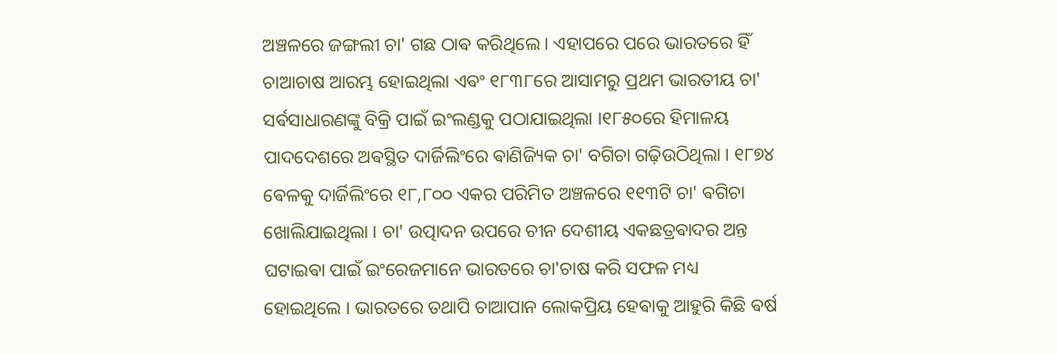ଅଞ୍ଚଳରେ ଜଙ୍ଗଲୀ ଚା' ଗଛ ଠାଵ କରିଥିଲେ । ଏହାପରେ ପରେ ଭାରତରେ ହିଁ ଚାଆଚାଷ ଆରମ୍ଭ ହୋଇଥିଲା ଏଵଂ ୧୮୩୮ରେ ଆସାମରୁ ପ୍ରଥମ ଭାରତୀୟ ଚା' ସର୍ଵସାଧାରଣଙ୍କୁ ବିକ୍ରି ପାଇଁ ଇଂଲଣ୍ଡକୁ ପଠାଯାଇଥିଲା ।୧୮୫୦ରେ ହିମାଳୟ ପାଦଦେଶରେ ଅଵସ୍ଥିତ ଦାର୍ଜିଲିଂରେ ଵାଣିଜ୍ୟିକ ଚା' ବଗିଚା ଗଢ଼ିଉଠିଥିଲା । ୧୮୭୪ ଵେଳକୁ ଦାର୍ଜିଲିଂରେ ୧୮,୮୦୦ ଏକର ପରିମିତ ଅଞ୍ଚଳରେ ୧୧୩ଟି ଚା' ଵଗିଚା ଖୋଲିଯାଇଥିଲା । ଚା' ଉତ୍ପାଦନ ଉପରେ ଚୀନ ଦେଶୀୟ ଏକଛତ୍ରଵାଦର ଅନ୍ତ ଘଟାଇଵା ପାଇଁ ଇଂରେଜମାନେ ଭାରତରେ ଚା'ଚାଷ କରି ସଫଳ ମଧ୍ୟ ହୋଇଥିଲେ । ଭାରତରେ ତଥାପି ଚାଆପାନ ଲୋକପ୍ରିୟ ହେଵାକୁ ଆହୁରି କିଛି ଵର୍ଷ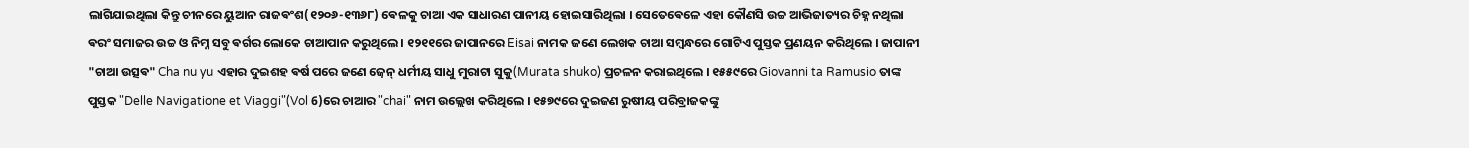ଲାଗିଯାଇଥିଲା କିନ୍ତୁ ଚୀନରେ ୟୁଆନ ରାଜଵଂଶ(୧୨୦୬-୧୩୬୮) ଵେଳକୁ ଚାଆ ଏକ ସାଧାରଣ ପାନୀୟ ହୋଇସାରିଥିଲା ।‌ ସେତେଵେଳେ ଏହା କୌଣସି ଉଚ୍ଚ ଆଭିଜାତ୍ୟର ଚିହ୍ନ ନଥିଲା ଵରଂ ସମାଜର ଉଚ୍ଚ ଓ ନିମ୍ନ ସବୁ ଵର୍ଗର ଲୋକେ ଚାଆପାନ କରୁଥିଲେ । ୧୨୧୧ରେ ଜାପାନରେ Eisai ନାମକ ଜଣେ ଲେଖକ ଚାଆ ସମ୍ଵନ୍ଧରେ ଗୋଟିଏ ପୁସ୍ତକ ପ୍ରଣୟନ କରିଥିଲେ । ଜାପାନୀ "ଚାଆ ଉତ୍ସଵ" Cha nu yu ଏହାର ଦୁଇଶହ ଵର୍ଷ ପରେ ଜଣେ ଜ଼େନ୍ ଧର୍ମୀୟ ସାଧୁ ମୁରାଟା ସୁକୁ(Murata shuko) ପ୍ରଚଳନ କରାଇଥିଲେ । ୧୫୫୯ରେ Giovanni ta Ramusio ତାଙ୍କ ପୁସ୍ତକ "Delle Navigatione et Viaggi"(Vol 6)ରେ ଚାଆର "chai" ନାମ ଉଲ୍ଲେଖ କରିଥିଲେ । ୧୫୭୯ରେ ଦୁଇଜଣ ରୁଷୀୟ ପରିବ୍ରାଜକଙ୍କୁ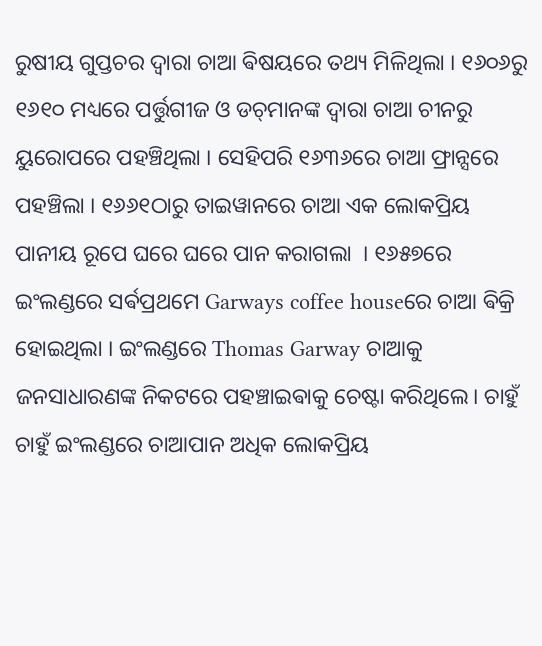ରୁଷୀୟ ଗୁପ୍ତଚର ଦ୍ଵାରା ଚାଆ ଵିଷୟରେ ତଥ୍ୟ ମିଳିଥିଲା । ୧୬୦୬ରୁ ୧୬୧୦ ମଧ୍ୟରେ ପର୍ତ୍ତୁଗୀଜ ଓ ଡଚ୍‌ମାନଙ୍କ ଦ୍ଵାରା ଚାଆ ଚୀନରୁ ୟୁରୋପରେ ପହଞ୍ଚିଥିଲା । ସେହିପରି ୧୬୩୬ରେ ଚାଆ ଫ୍ରାନ୍ସରେ ପହଞ୍ଚିଲା । ୧୬୬୧ଠାରୁ ତାଇୱାନରେ ଚାଆ ଏକ ଲୋକପ୍ରିୟ ପାନୀୟ ରୂପେ ଘରେ ଘରେ ପାନ କରାଗଲା ‌ । ୧୬୫୭ରେ ଇଂଲଣ୍ଡରେ ସର୍ଵପ୍ରଥମେ Garways coffee houseରେ ଚାଆ ଵିକ୍ରି ହୋଇଥିଲା ।‌ ଇଂଲଣ୍ଡରେ Thomas Garway ଚାଆକୁ ଜନସାଧାରଣଙ୍କ ନିକଟରେ ପହଞ୍ଚାଇଵାକୁ ଚେଷ୍ଟା କରିଥିଲେ। ଚାହୁଁ ଚାହୁଁ ଇଂଲଣ୍ଡରେ ଚାଆପାନ ଅଧିକ ଲୋକପ୍ରିୟ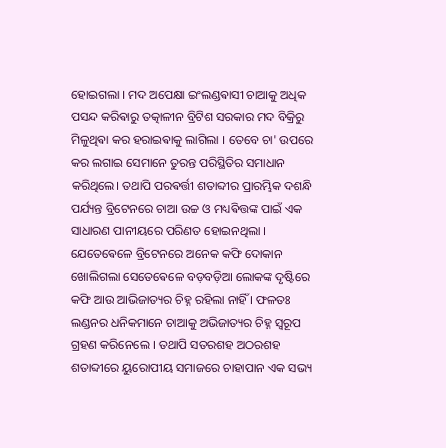ହୋଇଗଲା । ମଦ ଅପେକ୍ଷା ଇଂଲଣ୍ଡଵାସୀ ଚାଆକୁ ଅଧିକ ପସନ୍ଦ କରିଵାରୁ ତତ୍କାଳୀନ ବ୍ରିଟିଶ ସରକାର ମଦ ବିକ୍ରିରୁ ମିଳୁଥିଵା କର ହରାଇଵାକୁ ଲାଗିଲା । ତେବେ ଚା' ଉପରେ କର ଲଗାଇ ସେମାନେ ତୁରନ୍ତ ପରିସ୍ଥିତିର ସମାଧାନ କରିଥିଲେ। ତଥାପି ପରଵର୍ତ୍ତୀ ଶତାବ୍ଦୀର ପ୍ରାରମ୍ଭିକ ଦଶନ୍ଧି ପର୍ଯ୍ୟନ୍ତ ବ୍ରିଟେନରେ ଚାଆ ଉଚ୍ଚ ଓ ମଧ୍ୟଵିତ୍ତଙ୍କ ପାଇଁ ଏକ ସାଧାରଣ ପାନୀୟରେ ପରିଣତ ହୋଇନଥିଲା । ଯେତେଵେଳେ ବ୍ରିଟେନରେ ଅନେକ କଫି ଦୋକାନ ଖୋଲିଗଲା ସେତେଵେଳେ ବଡ଼ବଡ଼ିଆ ଲୋକଙ୍କ ଦୃଷ୍ଟିରେ କଫି ଆଉ ଆଭିଜାତ୍ୟର ଚିହ୍ନ ରହିଲା ନାହିଁ । ଫଳତଃ ଲଣ୍ଡନର ଧନିକମାନେ ଚାଆକୁ ଅଭିଜାତ୍ୟର ଚିହ୍ନ ସ୍ଵରୂପ ଗ୍ରହଣ କରିନେଲେ । ତଥାପି ସତରଶହ ଅଠରଶହ ଶତାବ୍ଦୀରେ ୟୁରୋପୀୟ ସମାଜରେ ଚାହାପାନ ଏକ ସଭ୍ୟ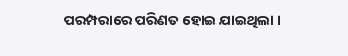ପରମ୍ପରାରେ ପରିଣତ ହୋଇ ଯାଇଥିଲା ।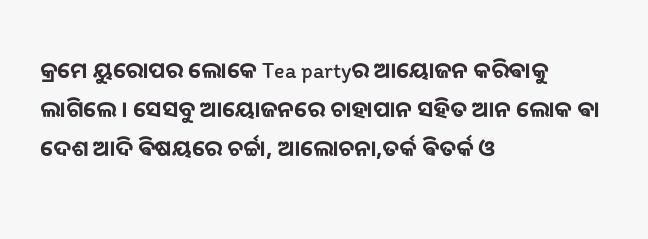କ୍ରମେ ୟୁରୋପର ଲୋକେ Tea partyର ଆୟୋଜନ କରିଵାକୁ ଲାଗିଲେ । ସେସବୁ ଆୟୋଜନରେ ଚାହାପାନ ସହିତ ଆନ ଲୋକ ଵା ଦେଶ ଆଦି ଵିଷୟରେ ଚର୍ଚ୍ଚା, ଆଲୋଚନା,ତର୍କ ଵିତର୍କ ଓ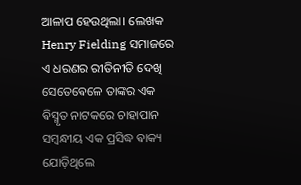ଆଳାପ ହେଉଥିଲା। ଲେଖକ Henry Fielding ସମାଜରେ ଏ ଧରଣର ରୀତିନୀତି ଦେଖି ସେତେଵେଳେ ତାଙ୍କର ଏକ ଵିସ୍ମୃତ ନାଟକରେ ଚାହାପାନ ସମ୍ଵନ୍ଧୀୟ ଏକ ପ୍ରସିଦ୍ଧ ଵାକ୍ୟ ଯୋଡ଼ିଥିଲେ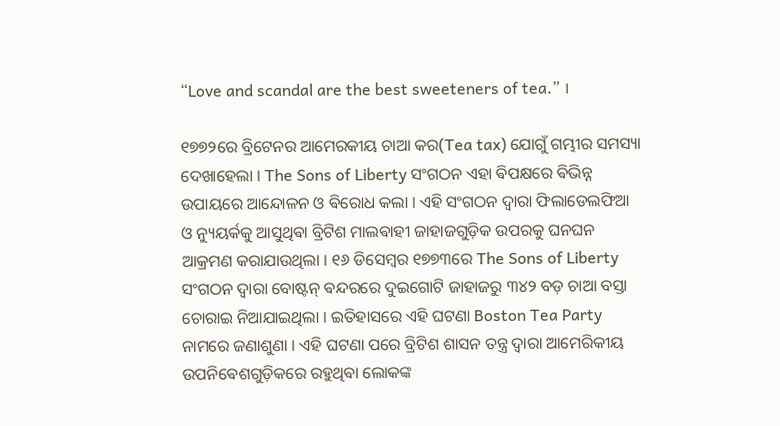“Love and scandal are the best sweeteners of tea.” ।

୧୭୭୨ରେ ବ୍ରିଟେନର ଆମେରକୀୟ ଚାଆ କର(Tea tax) ଯୋଗୁଁ ଗମ୍ଭୀର ସମସ୍ୟା ଦେଖାହେଲା । The Sons of Liberty ସଂଗଠନ ଏହା ଵିପକ୍ଷରେ ଵିଭିନ୍ନ ଉପାୟରେ ଆନ୍ଦୋଳନ ଓ ଵିରୋଧ କଲା । ଏହି ସଂଗଠନ ଦ୍ଵାରା ଫିଲାଡେଲଫିଆ ଓ ନ୍ୟୁୟର୍କକୁ ଆସୁଥିଵା ବ୍ରିଟିଶ ମାଲଵାହୀ ଜାହାଜଗୁଡ଼ିକ ଉପରକୁ ଘନଘନ ଆକ୍ରମଣ କରାଯାଉଥିଲା ‌‌। ୧୬ ଡିସେମ୍ଵର ୧୭୭୩ରେ The Sons of Liberty ସଂଗଠନ ଦ୍ଵାରା ବୋଷ୍ଟନ୍ ଵନ୍ଦରରେ ଦୁଇଗୋଟି ଜାହାଜରୁ ୩୪୨ ବଡ଼ ଚାଆ ବସ୍ତା ଚୋରାଇ ନିଆଯାଇଥିଲା । ଇତିହାସରେ ଏହି ଘଟଣା Boston Tea Party ନାମରେ ଜଣାଶୁଣା । ଏହି ଘଟଣା ପରେ ବ୍ରିଟିଶ ଶାସନ ତନ୍ତ୍ର ଦ୍ଵାରା ଆମେରିକୀୟ ଉପନିଵେଶଗୁଡ଼ିକରେ ରହୁଥିଵା ଲୋକଙ୍କ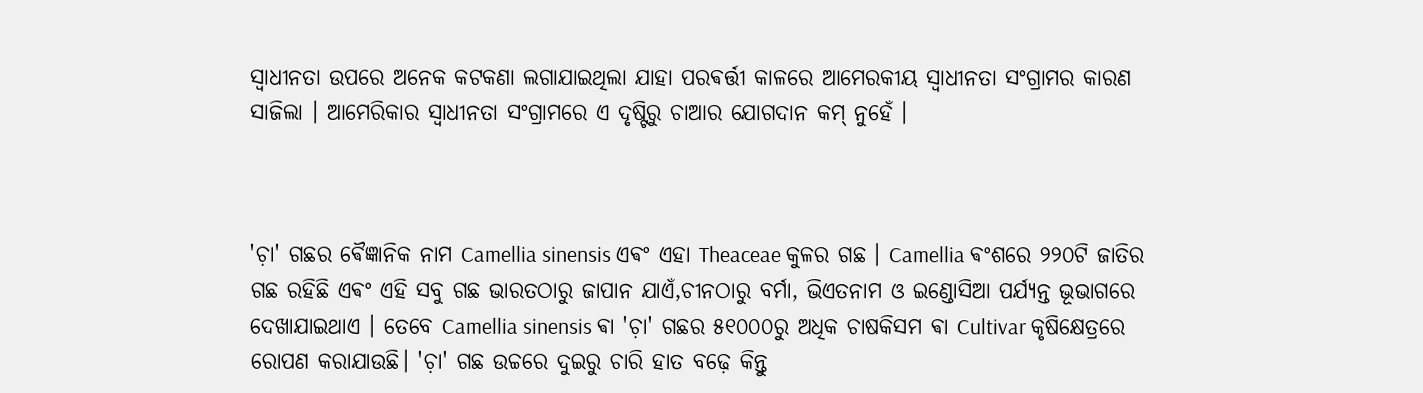ସ୍ଵାଧୀନତା ଉପରେ ଅନେକ କଟକଣା ଲଗାଯାଇଥିଲା ଯାହା ପରଵର୍ତ୍ତୀ କାଳରେ ଆମେରକୀୟ ସ୍ଵାଧୀନତା ସଂଗ୍ରାମର କାରଣ ସାଜିଲା । ଆମେରିକାର ସ୍ଵାଧୀନତା ସଂଗ୍ରାମରେ ଏ ଦୃଷ୍ଟିରୁ ଚାଆର ଯୋଗଦାନ କମ୍ ନୁହେଁ ।



'ଚ଼ା' ଗଛର ଵୈଜ୍ଞାନିକ ନାମ Camellia sinensis ଏଵଂ ଏହା Theaceae କୁଳର ଗଛ । Camellia ଵଂଶରେ ୨୨୦ଟି ଜାତିର ଗଛ ରହିଛି ଏଵଂ ଏହି ସବୁ ଗଛ ଭାରତଠାରୁ ଜାପାନ ଯାଏଁ,ଚୀନଠାରୁ ବର୍ମା, ଭିଏତନାମ ଓ ଇଣ୍ଡୋସିଆ ପର୍ଯ୍ଯନ୍ତ ଭୂଭାଗରେ ଦେଖାଯାଇଥାଏ । ତେବେ Camellia sinensis ଵା 'ଚ଼ା' ଗଛର ୫୧୦୦୦ରୁ ଅଧିକ ଚାଷକିସମ ଵା Cultivar କୃଷିକ୍ଷେତ୍ରରେ ରୋପଣ କରାଯାଉଛି। 'ଚ଼ା' ଗଛ ଉଚ୍ଚରେ ଦୁଇରୁ ଚାରି ହାତ ବଢ଼େ କିନ୍ତୁ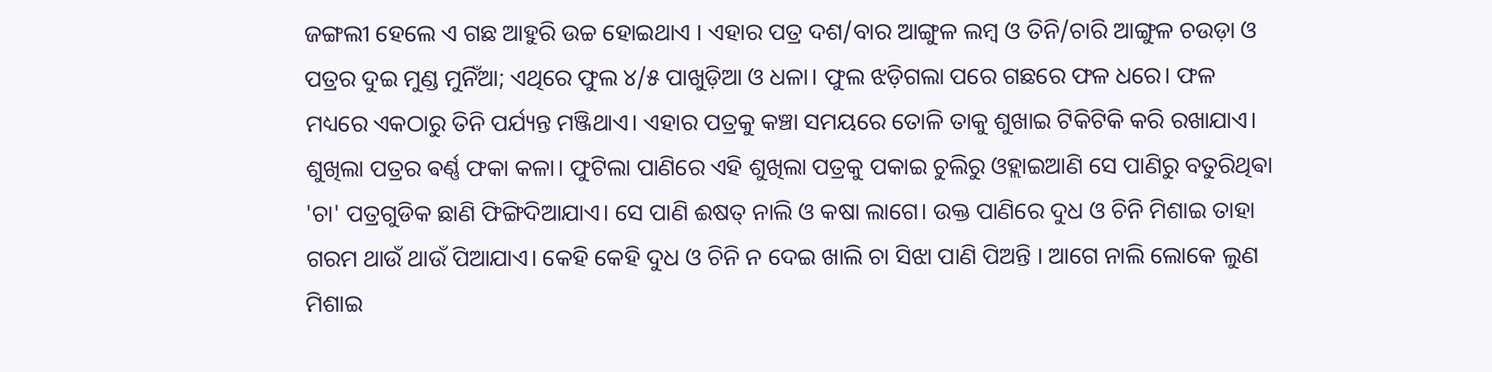ଜଙ୍ଗଲୀ ହେଲେ ଏ ଗଛ ଆହୁରି ଉଚ୍ଚ ହୋଇଥାଏ । ଏହାର ପତ୍ର ଦଶ/ବାର ଆଙ୍ଗୁଳ ଲମ୍ଵ ଓ ତିନି/ଚାରି ଆଙ୍ଗୁଳ ଚଉଡ଼ା ଓ ପତ୍ରର ଦୁଇ ମୁଣ୍ଡ ମୁନିଁଆ; ଏଥିରେ ଫୁଲ ୪/୫ ପାଖୁଡ଼ିଆ ଓ ଧଳା। ଫୁଲ ଝଡ଼ିଗଲା ପରେ ଗଛରେ ଫଳ ଧରେ। ଫଳ ମଧ୍ୟରେ ଏକଠାରୁ ତିନି ପର୍ଯ୍ୟନ୍ତ ମଞ୍ଜିଥାଏ। ଏହାର ପତ୍ରକୁ କଞ୍ଚା ସମୟରେ ତୋଳି ତାକୁ ଶୁଖାଇ ଟିକିଟିକି କରି ରଖାଯାଏ। ଶୁଖିଲା ପତ୍ରର ଵର୍ଣ୍ଣ ଫକା କଳା। ଫୁଟିଲା ପାଣିରେ ଏହି ଶୁଖିଲା ପତ୍ରକୁ ପକାଇ ଚୁଲିରୁ ଓହ୍ଲାଇଆଣି ସେ ପାଣିରୁ ବତୁରିଥିଵା 'ଚା' ପତ୍ରଗୁଡିକ ଛାଣି ଫିଙ୍ଗିଦିଆଯାଏ। ସେ ପାଣି ଈଷତ୍ ନାଲି ଓ କଷା ଲାଗେ। ଉକ୍ତ ପାଣିରେ ଦୁଧ ଓ ଚିନି ମିଶାଇ ତାହା ଗରମ ଥାଉଁ ଥାଉଁ ପିଆଯାଏ। କେହି କେହି ଦୁଧ ଓ ଚିନି ନ ଦେଇ ଖାଲି ଚା ସିଝା ପାଣି ପିଅନ୍ତି । ଆଗେ ନାଲି ଲୋକେ ଲୁଣ ମିଶାଇ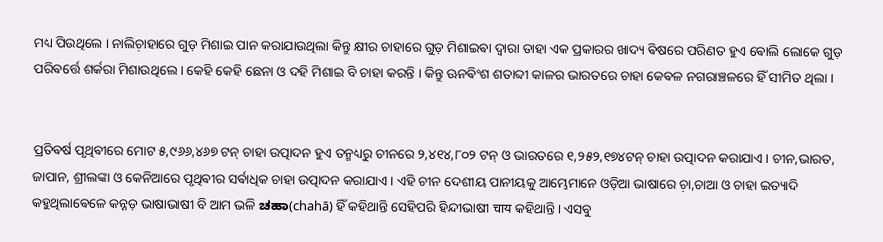ମଧ୍ୟ ପିଉଥିଲେ । ନାଲିଚ଼ାହାରେ ଗୁଡ଼ ମିଶାଇ ପାନ କରାଯାଉଥିଲା କିନ୍ତୁ କ୍ଷୀର ଚାହାରେ ଗୁଡ଼ ମିଶାଇଵା ଦ୍ଵାରା ତାହା ଏକ ପ୍ରକାରର ଖାଦ୍ୟ ଵିଷରେ ପରିଣତ ହୁଏ ଵୋଲି ଲୋକେ ଗୁଡ଼ ପରିଵର୍ତ୍ତେ ଶର୍କରା ମିଶାଉଥିଲେ । କେହି କେହି ଛେନା ଓ ଦହି ମିଶାଇ ବି ଚାହା କରନ୍ତି । କିନ୍ତୁ ଊନଵିଂଶ ଶତାବ୍ଦୀ କାଳର ଭାରତରେ ଚାହା କେଵଳ ନଗରାଞ୍ଚଳରେ ହିଁ ସୀମିତ ଥିଲା ।‌


ପ୍ରତିଵର୍ଷ ପୃଥିଵୀରେ ମୋଟ ୫,୯୬୬,୪୬୭ ଟନ୍ ଚାହା ଉତ୍ପାଦନ ହୁଏ ତନ୍ମଧ୍ୟରୁ ଚୀନରେ ୨,୪୧୪,୮୦୨ ଟନ୍ ଓ ଭାରତରେ ୧,୨୫୨,୧୭୪ଟନ୍ ଚାହା ଉତ୍ପାଦନ କରାଯାଏ। ଚୀନ,ଭାରତ, ଜାପାନ, ଶ୍ରୀଲଙ୍କା ଓ କେନିଆରେ ପୃଥିଵୀର ସର୍ଵାଧିକ ଚାହା ଉତ୍ପାଦନ କରାଯାଏ । ଏହି ଚୀନ ଦେଶୀୟ ପାନୀୟକୁ ଆମ୍ଭେମାନେ ଓଡ଼ିଆ ଭାଷାରେ ଚ଼ା,ଚାଆ ଓ ଚାହା ଇତ୍ୟାଦି କହୁଥିଲାଵେଳେ କନ୍ନଡ଼ ଭାଷାଭାଷୀ ବି ଆମ ଭଳି ಚಹಾ(chahā) ହିଁ କହିଥାନ୍ତି ସେହିପରି ହିନ୍ଦୀଭାଷୀ चाय କହିଥାନ୍ତି । ଏସବୁ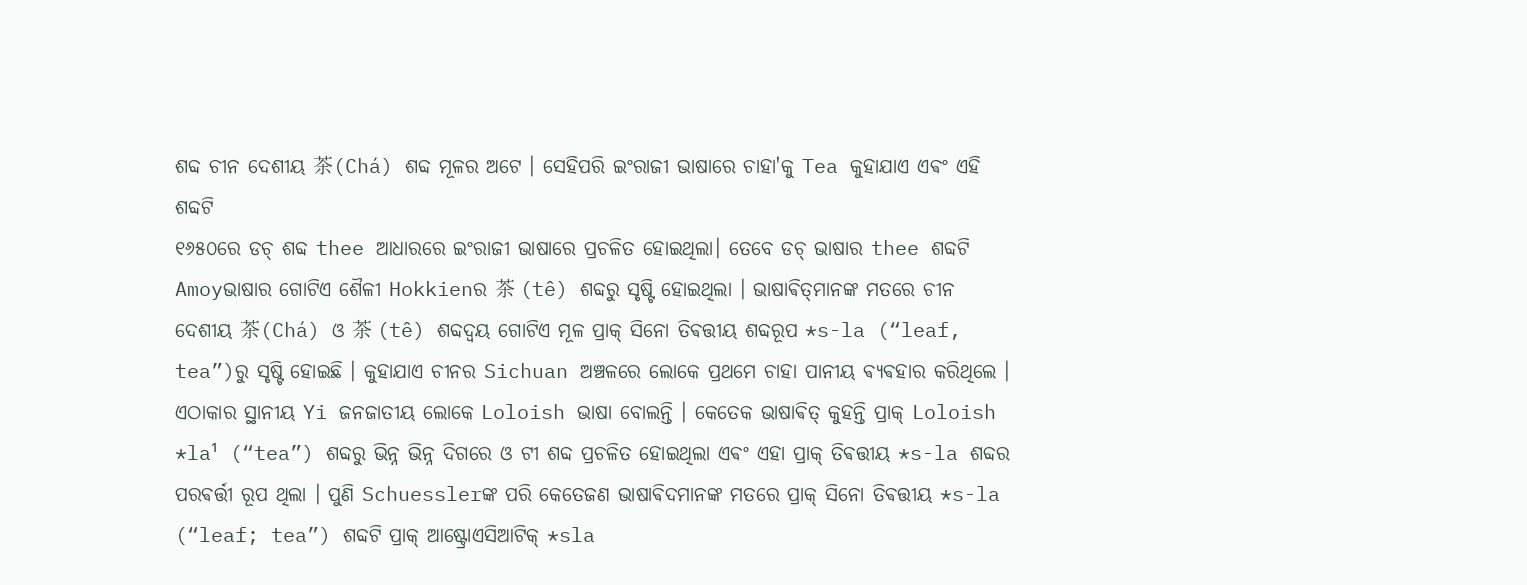ଶବ୍ଦ ଚୀନ ଦେଶୀୟ 茶(Chá) ଶବ୍ଦ ମୂଳର ଅଟେ । ସେହିପରି ଇଂରାଜୀ ଭାଷାରେ ଚାହା'କୁ Tea କୁହାଯାଏ ଏଵଂ ଏହି ଶବ୍ଦଟି
୧୬୫୦ରେ ଡଚ୍ ଶବ୍ଦ thee ଆଧାରରେ ଇଂରାଜୀ ଭାଷାରେ ପ୍ରଚଳିତ ହୋଇଥିଲା। ତେବେ ଡଚ୍ ଭାଷାର thee ଶବ୍ଦଟି Amoyଭାଷାର ଗୋଟିଏ ଶୈଳୀ Hokkienର 茶 (tê) ଶବ୍ଦରୁ ସୃଷ୍ଟି ହୋଇଥିଲା । ଭାଷାଵିତ୍‌ମାନଙ୍କ ମତରେ ଚୀନ ଦେଶୀୟ 茶(Chá) ଓ 茶 (tê) ଶବ୍ଦଦ୍ଵୟ ଗୋଟିଏ ମୂଳ ପ୍ରାକ୍ ସିନୋ ତିଵତ୍ତୀୟ ଶବ୍ଦରୂପ *s-la (“leaf, tea”)ରୁ ସୃଷ୍ଟି ହୋଇଛି । କୁହାଯାଏ ଚୀନର Sichuan ଅଞ୍ଚଳରେ ଲୋକେ ପ୍ରଥମେ ଚାହା ପାନୀୟ ଵ୍ୟଵହାର କରିଥିଲେ । ଏଠାକାର ସ୍ଥାନୀୟ Yi ଜନଜାତୀୟ ଲୋକେ Loloish ଭାଷା ବୋଲନ୍ତି । କେତେକ ଭାଷାଵିତ୍‌ କୁହନ୍ତି ପ୍ରାକ୍ Loloish *la¹ (“tea”) ଶବ୍ଦରୁ ଭିନ୍ନ ଭିନ୍ନ ଦିଗରେ ଓ ଟୀ ଶବ୍ଦ ପ୍ରଚଳିତ ହୋଇଥିଲା ଏଵଂ ଏହା ପ୍ରାକ୍ ତିଵତ୍ତୀୟ *s-la ଶବ୍ଦର ପରଵର୍ତ୍ତୀ ରୂପ ଥିଲା । ପୁଣି Schuesslerଙ୍କ ପରି କେତେଜଣ ଭାଷାଵିଦମାନଙ୍କ ମତରେ ପ୍ରାକ୍ ସିନୋ ତିଵତ୍ତୀୟ *s-la (“leaf; tea”) ଶବ୍ଦଟି ପ୍ରାକ୍ ଆଷ୍ଟ୍ରୋଏସିଆଟିକ୍ *sla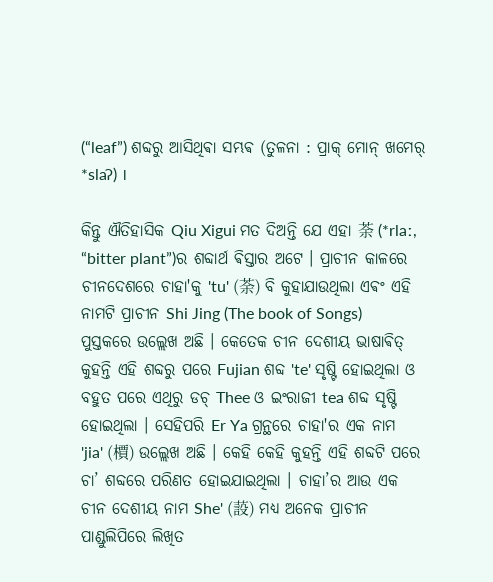(“leaf”) ଶବ୍ଦରୁ ଆସିଥିଵା ସମ୍ଭଵ (ତୁଳନା : ପ୍ରାକ୍ ମୋନ୍ ଖମେର୍ *slaʔ) ।

କିନ୍ତୁ ଐତିହାସିକ Qiu Xigui ମତ ଦିଅନ୍ତି ଯେ ଏହା 荼 (*rlaː, “bitter plant”)ର ଶବ୍ଦାର୍ଥ ଵିସ୍ତାର ଅଟେ ‌। ପ୍ରାଚୀନ କାଳରେ ଚୀନଦେଶରେ ଚାହା'କୁ 'tu' (荼) ବି କୁହାଯାଉଥିଲା ଏଵଂ ଏହି ନାମଟି ପ୍ରାଚୀନ Shi Jing (The book of Songs) ପୁସ୍ତକରେ ଉଲ୍ଲେଖ ଅଛି । କେତେକ ଚୀନ ଦେଶୀୟ ଭାଷାଵିତ୍ କୁହନ୍ତି ଏହି ଶବ୍ଦରୁ ପରେ Fujian ଶବ୍ଦ 'te' ସୃଷ୍ଟି ହୋଇଥିଲା ଓ ବହୁତ ପରେ ଏଥିରୁ ଡଚ୍ Thee ଓ ଇଂରାଜୀ tea ଶବ୍ଦ ସୃଷ୍ଟି ହୋଇଥିଲା । ସେହିପରି Er Ya ଗ୍ରନ୍ଥରେ ଚାହା'ର ଏକ ନାମ 'jia' (檟) ଉଲ୍ଲେଖ ଅଛି । କେହି କେହି କୁହନ୍ତି ଏହି ଶବ୍ଦଟି ପରେ ଚା’ ଶବ୍ଦରେ ପରିଣତ ହୋଇଯାଇଥିଲା । ଚାହା’ର ଆଉ ଏକ ଚୀନ ଦେଶୀୟ ନାମ She' (蔎) ମଧ୍ୟ ଅନେକ ପ୍ରାଚୀନ ପାଣ୍ଡୁଲିପିରେ ଲିଖିତ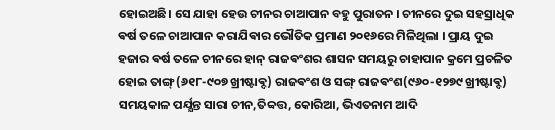ହୋଇଅଛି। ସେ ଯାହା ହେଉ ଚୀନର ଚାଆପାନ ବହୁ ପୁରାତନ । ଚୀନରେ ଦୁଇ ସହସ୍ରାଧିକ ଵର୍ଷ ତଳେ ଚାଆପାନ କରାଯିଵାର ଭୌତିକ ପ୍ରମାଣ ୨୦୧୬ରେ ମିଳିଥିଲା । ପ୍ରାୟ ଦୁଇ ହଜାର ଵର୍ଷ ତଳେ ଚୀନରେ ହାନ୍ ରାଜଵଂଶର ଶାସନ ସମୟରୁ ଚାହାପାନ କ୍ରମେ ପ୍ରଚଳିତ ହୋଇ ତାଙ୍ଗ୍(୬୧୮-୯୦୭ ଖ୍ରୀଷ୍ଟାଵ୍ଦ) ରାଜଵଂଶ ଓ ସଙ୍ଗ୍ ରାଜଵଂଶ(୯୬୦-୧୨୭୯ ଖ୍ରୀଷ୍ଟାଵ୍ଦ) ସମୟକାଳ ପର୍ଯ୍ଯନ୍ତ ସାରା ଚୀନ,ତିବ୍ବତ୍ତ, କୋରିଆ, ଭିଏତନାମ ଆଦି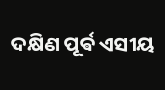ଦକ୍ଷିଣ ପୂର୍ଵ ଏସୀୟ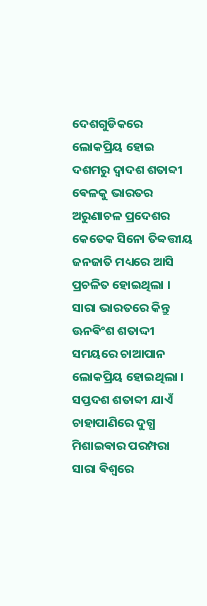ଦେଶଗୁଡିକରେ ଲୋକପ୍ରିୟ ହୋଇ ଦଶମରୁ ଦ୍ଵାଦଶ ଶତାବ୍ଦୀ ଵେଳକୁ ଭାରତର ଅରୁଣାଚଳ ପ୍ରଦେଶର କେତେକ ସିନୋ ତିବ୍ବତ୍ତୀୟ ଜନଜାତି ମଧ୍ୟରେ ଆସି ପ୍ରଚଳିତ ହୋଇଥିଲା । ସାରା ଭାରତରେ କିନ୍ତୁ ଊନଵିଂଶ ଶତାଦ୍ଦୀ ସମୟରେ ଚାଆପାନ ଲୋକପ୍ରିୟ ହୋଇଥିଲା । ସପ୍ତଦଶ ଶତାବ୍ଦୀ ଯାଏଁ ଚାହାପାଣିରେ ଦୁଗ୍ଧ ମିଶାଇଵାର ପରମ୍ପରା ସାରା ଵିଶ୍ଵରେ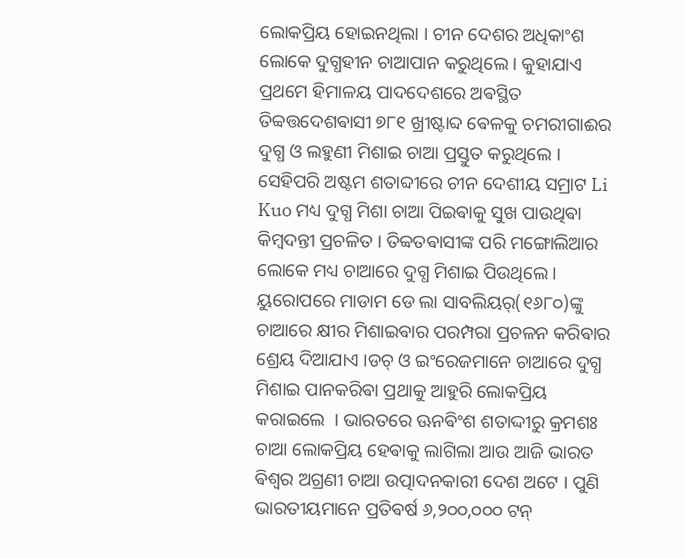ଲୋକପ୍ରିୟ ହୋଇନଥିଲା । ଚୀନ ଦେଶର ଅଧିକାଂଶ ଲୋକେ ଦୁଗ୍ଧହୀନ ଚାଆପାନ କରୁଥିଲେ । କୁହାଯାଏ ପ୍ରଥମେ ହିମାଳୟ ପାଦଦେଶରେ ଅଵସ୍ଥିତ ତିବ୍ବତ୍ତଦେଶଵାସୀ ୭୮୧ ଖ୍ରୀଷ୍ଟାବ୍ଦ ଵେଳକୁ ଚମରୀଗାଈର ଦୁଗ୍ଧ ଓ ଲହୁଣୀ ମିଶାଇ ଚାଆ ପ୍ରସ୍ତୁତ କରୁଥିଲେ । ସେହିପରି ଅଷ୍ଟମ ଶତାବ୍ଦୀରେ ଚୀନ ଦେଶୀୟ ସମ୍ରାଟ Li Kuo ମଧ୍ୟ ଦୁଗ୍ଧ ମିଶା ଚାଆ ପିଇଵାକୁ ସୁଖ ପାଉଥିଵା କିମ୍ଵଦନ୍ତୀ ପ୍ରଚଳିତ । ତିବ୍ବତଵାସୀଙ୍କ ପରି ମଙ୍ଗୋଲିଆର ଲୋକେ ମଧ୍ୟ ଚାଆରେ ଦୁଗ୍ଧ ମିଶାଇ ପିଉଥିଲେ । ୟୁରୋପରେ ମାଡାମ ଡେ ଲା ସାବଲିୟର୍(୧୬୮୦)ଙ୍କୁ ଚାଆରେ କ୍ଷୀର ମିଶାଇଵାର ପରମ୍ପରା ପ୍ରଚଳନ କରିଵାର ଶ୍ରେୟ ଦିଆଯାଏ ।ଡଚ୍ ଓ ଇଂରେଜମାନେ ଚାଆରେ ଦୁଗ୍ଧ ମିଶାଇ ପାନକରିଵା ପ୍ରଥାକୁ ଆହୁରି ଲୋକପ୍ରିୟ କରାଇଲେ ‌ । ଭାରତରେ ଊନଵିଂଶ ଶତାଦ୍ଦୀରୁ କ୍ରମଶଃ ଚାଆ ଲୋକପ୍ରିୟ ହେଵାକୁ ଲାଗିଲା ଆଉ ଆଜି ଭାରତ ଵିଶ୍ଵର ଅଗ୍ରଣୀ ଚାଆ ଉତ୍ପାଦନକାରୀ ଦେଶ ଅଟେ । ପୁଣି ଭାରତୀୟମାନେ ପ୍ରତିଵର୍ଷ ୬,୨୦୦,୦୦୦ ଟନ୍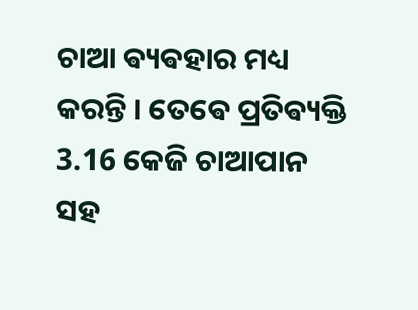ଚାଆ ଵ୍ୟଵହାର ମଧ୍ୟ କରନ୍ତି । ତେଵେ ପ୍ରତିଵ୍ୟକ୍ତି 3.16 କେଜି ଚାଆପାନ ସହ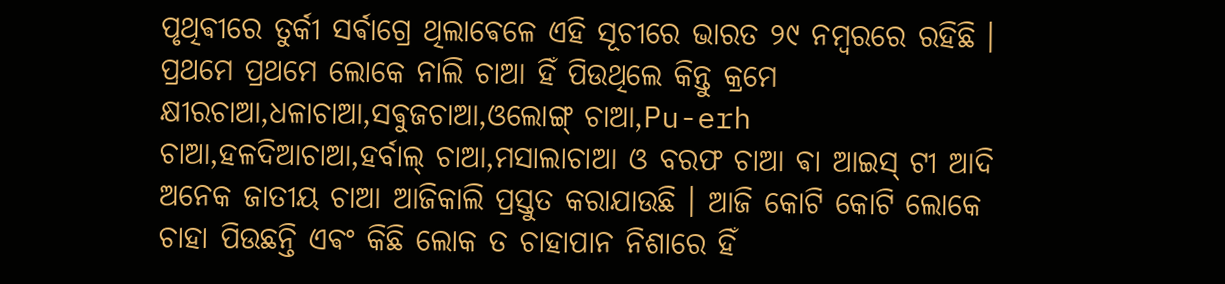ପୃଥିଵୀରେ ତୁର୍କୀ ସର୍ଵାଗ୍ରେ ଥିଲାଵେଳେ ଏହି ସୂଚୀରେ ଭାରତ ୨୯ ନମ୍ଵରରେ ରହିଛି । ପ୍ରଥମେ ପ୍ରଥମେ ଲୋକେ ନାଲି ଚାଆ ହିଁ ପିଉଥିଲେ କିନ୍ତୁ କ୍ରମେ କ୍ଷୀରଚାଆ,ଧଳାଚାଆ,ସଵୁଜଚାଆ,ଓଲୋଙ୍ଗ୍ ଚାଆ,Pu-erh ଚାଆ,ହଳଦିଆଚାଆ,ହର୍ବାଲ୍ ଚାଆ,ମସାଲାଚାଆ ଓ ବରଫ ଚାଆ ଵା ଆଇସ୍ ଟୀ ଆଦି ଅନେକ ଜାତୀୟ ଚାଆ ଆଜିକାଲି ପ୍ରସ୍ତୁତ କରାଯାଉଛି । ଆଜି କୋଟି କୋଟି ଲୋକେ ଚାହା ପିଉଛନ୍ତି ଏଵଂ କିଛି ଲୋକ ତ ଚାହାପାନ ନିଶାରେ ହିଁ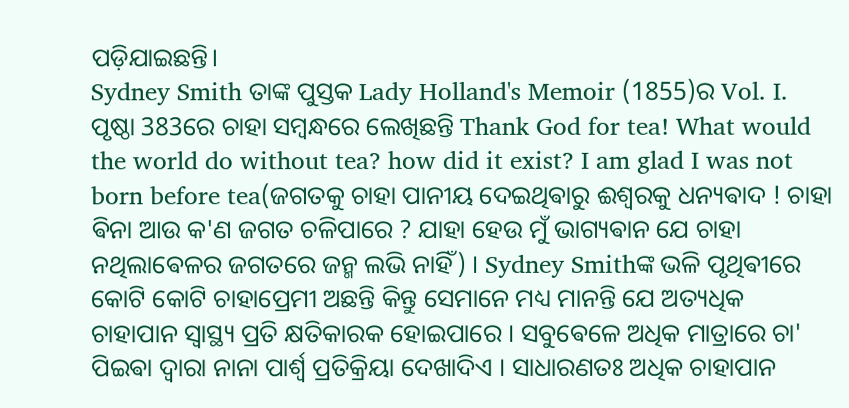ପଡ଼ିଯାଇଛନ୍ତି।
Sydney Smith ତାଙ୍କ ପୁସ୍ତକ Lady Holland's Memoir (1855)ର Vol. I. ପୃଷ୍ଠା 383ରେ ଚାହା ସମ୍ଵନ୍ଧରେ ଲେଖିଛନ୍ତି Thank God for tea! What would the world do without tea? how did it exist? I am glad I was not born before tea(ଜଗତକୁ ଚାହା ପାନୀୟ ଦେଇଥିଵାରୁ ଈଶ୍ଵରକୁ ଧନ୍ୟଵାଦ ! ଚାହା ଵିନା ଆଉ କ'ଣ ଜଗତ ଚଳିପାରେ ? ଯାହା ହେଉ ମୁଁ ଭାଗ୍ୟଵାନ ଯେ ଚାହା ନଥିଲାଵେଳର ଜଗତରେ ଜନ୍ମ ଲଭି ନାହିଁ) । Sydney Smithଙ୍କ ଭଳି ପୃଥିଵୀରେ କୋଟି କୋଟି ଚାହାପ୍ରେମୀ ଅଛନ୍ତି କିନ୍ତୁ ସେମାନେ ମଧ୍ୟ ମାନନ୍ତି ଯେ ଅତ୍ୟଧିକ ଚାହାପାନ ସ୍ଵାସ୍ଥ୍ୟ ପ୍ରତି କ୍ଷତିକାରକ ହୋଇପାରେ । ସବୁଵେଳେ ଅଧିକ ମାତ୍ରାରେ ଚା' ପିଇଵା ଦ୍ୱାରା ନାନା ପାର୍ଶ୍ୱ ପ୍ରତିକ୍ରିୟା ଦେଖାଦିଏ । ସାଧାରଣତଃ ଅଧିକ ଚାହାପାନ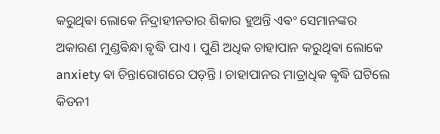କରୁଥିଵା ଲୋକେ ନିଦ୍ରାହୀନତାର ଶିକାର ହୁଅନ୍ତି ଏଵଂ ସେମାନଙ୍କର ଅକାରଣ ମୁଣ୍ଡଵିନ୍ଧା ଵୃଦ୍ଧି ପାଏ । ପୁଣି ଅଧିକ ଚାହାପାନ କରୁଥିଵା ଲୋକେ anxiety ଵା ଚିନ୍ତାରୋଗରେ ପଡ଼ନ୍ତି ।‌ ଚାହାପାନର ମାତ୍ରାଧିକ ଵୃଦ୍ଧି ଘଟିଲେ କିଡନୀ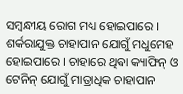ସମ୍ଵନ୍ଧୀୟ ରୋଗ ମଧ୍ୟ ହୋଇପାରେ । ଶର୍କରାଯୁକ୍ତ ଚାହାପାନ ଯୋଗୁଁ ମଧୁମେହ ହୋଇପାରେ । ଚାହାରେ ଥିଵା କ୍ୟାଫିନ୍ ଓ ଟେନିନ୍ ଯୋଗୁଁ ମାତ୍ରାଧିକ ଚାହାପାନ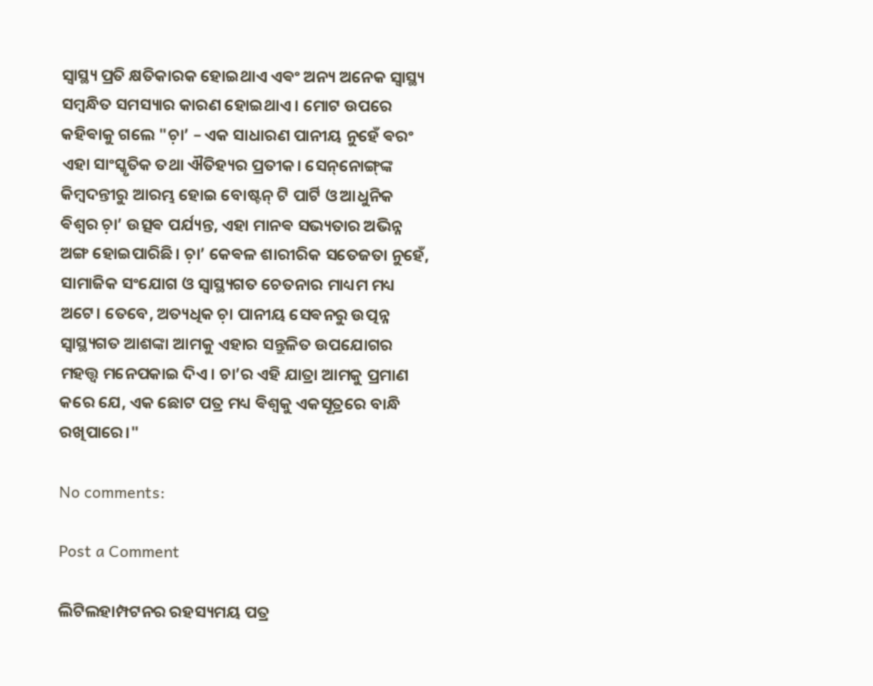ସ୍ଵାସ୍ଥ୍ୟ ପ୍ରତି କ୍ଷତିକାରକ ହୋଇଥାଏ ଏଵଂ ଅନ୍ୟ ଅନେକ ସ୍ଵାସ୍ଥ୍ୟ ସମ୍ଵନ୍ଧିତ ସମସ୍ୟାର କାରଣ ହୋଇଥାଏ । ମୋଟ ଉପରେ କହିଵାକୁ ଗଲେ "ଚ଼ା’ – ଏକ ସାଧାରଣ ପାନୀୟ ନୁହେଁ ଵରଂ ଏହା ସାଂସ୍କୃତିକ ତଥା ଐତିହ୍ୟର ପ୍ରତୀକ। ସେନ୍‌ନୋଙ୍ଗ୍‌ଙ୍କ କିମ୍ଵଦନ୍ତୀରୁ ଆରମ୍ଭ ହୋଇ ବୋଷ୍ଟନ୍ ଟି ପାର୍ଟି ଓ ଆଧୁନିକ ଵିଶ୍ୱର ଚ଼ା’ ଉତ୍ସଵ ପର୍ଯ୍ୟନ୍ତ, ଏହା ମାନଵ ସଭ୍ୟତାର ଅଭିନ୍ନ ଅଙ୍ଗ ହୋଇପାରିଛି। ଚ଼ା’ କେଵଳ ଶାରୀରିକ ସତେଜତା ନୁହେଁ, ସାମାଜିକ ସଂଯୋଗ ଓ ସ୍ୱାସ୍ଥ୍ୟଗତ ଚେତନାର ମାଧ୍ୟମ ମଧ୍ୟ ଅଟେ। ତେବେ, ଅତ୍ୟଧିକ ଚ଼ା ପାନୀୟ ସେଵନରୁ ଉତ୍ପନ୍ନ ସ୍ୱାସ୍ଥ୍ୟଗତ ଆଶଙ୍କା ଆମକୁ ଏହାର ସନ୍ତୁଳିତ ଉପଯୋଗର ମହତ୍ତ୍ୱ ମନେପକାଇ ଦିଏ। ଚା’ର ଏହି ଯାତ୍ରା ଆମକୁ ପ୍ରମାଣ କରେ ଯେ, ଏକ ଛୋଟ ପତ୍ର ମଧ୍ୟ ଵିଶ୍ୱକୁ ଏକସୂତ୍ରରେ ବାନ୍ଧି ରଖିପାରେ।"

No comments:

Post a Comment

ଲିଟିଲହାମ୍ପଟନର ରହସ୍ୟମୟ ପତ୍ର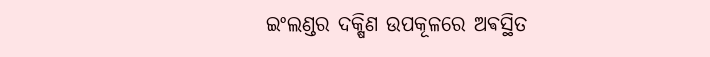ଇଂଲଣ୍ଡର ଦକ୍ଷିଣ ଉପକୂଳରେ ଅଵସ୍ଥିତ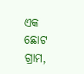ଏକ ଛୋଟ ଗ୍ରାମ,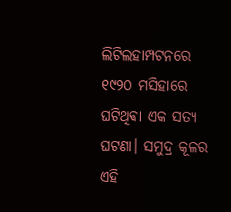ଲିଟିଲହାମ୍ପଟନରେ ୧୯୨୦ ମସିହାରେ ଘଟିଥିଵା ଏକ ସତ୍ୟ ଘଟଣା। ସମୁଦ୍ର କୂଳର ଏହି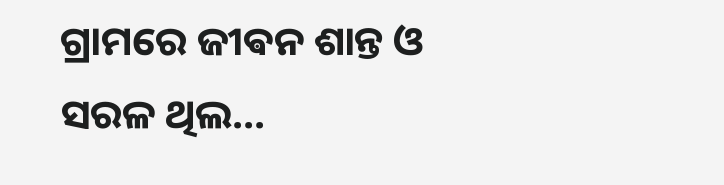ଗ୍ରାମରେ ଜୀଵନ ଶାନ୍ତ ଓ ସରଳ ଥିଲ...